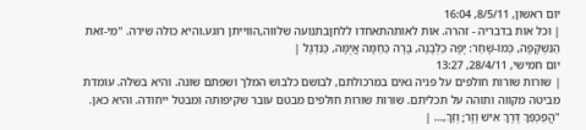יום ראשון, 8/5/11, 16:04
| וכל אות בדבריה - זהרה. אות לאותהתאחדו ללחןבתנועה שלווה,הווייתן רוגע.והיא כולה שירה. "מִי-זֹאת הַנִּשְׁקָפָה, כְּמוֹ-שָׁחַר: יָפָה כַלְּבָנָה, בָּרָה כַּחַמָּה אֲיֻמָּה, כַּנִּדְגָּל |
יום חמישי, 28/4/11, 13:27
| שורות שורות חולפים על פניה גאים במרכולתם, לבושם כלבוש המלך ושפתם שונה. והיא בשלה. עומדת מביטה מקווה ותוהה על תכליתם. שורות שורות חולפים מבטם עובר שקיפותה ומבטל ייחודה. והיא כאן. "הֲפַכְפַּךְ דֶּרֶךְ אִישׁ וָזָר; וְזַךְ,... |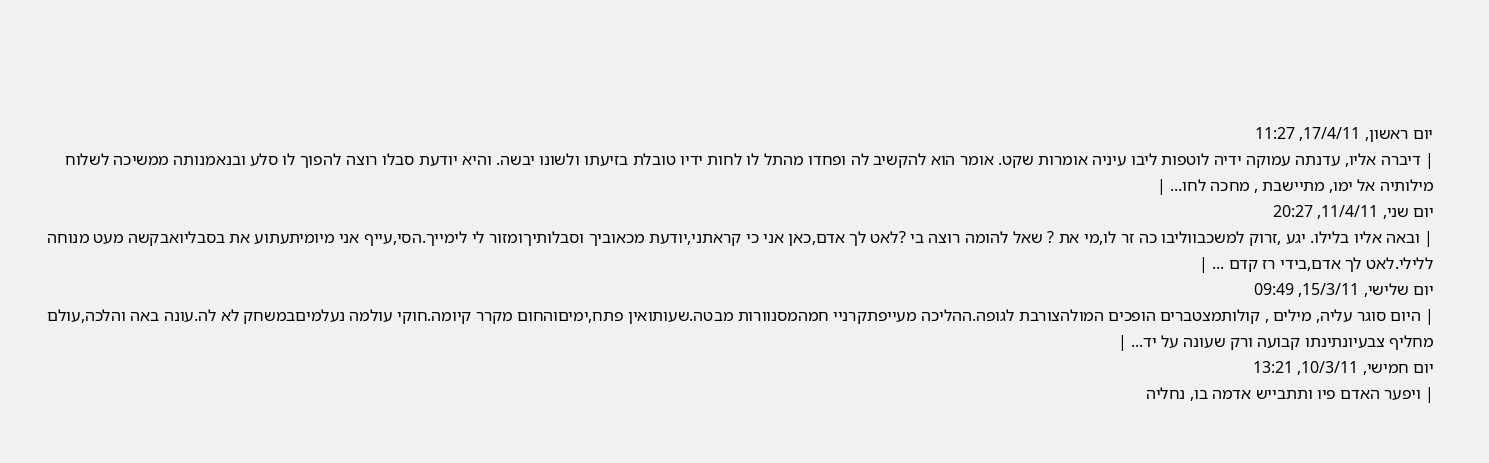יום ראשון, 17/4/11, 11:27
| דיברה אליו, עדנתה עמוקה ידיה לוטפות ליבו עיניה אומרות שקט. אומר הוא להקשיב לה ופחדו מהתל לו לחות ידיו טובלת בזיעתו ולשונו יבשה. והיא יודעת סבלו רוצה להפוך לו סלע ובנאמנותה ממשיכה לשלוח מילותיה אל ימו, מתיישבת , מחכה לחו... |
יום שני, 11/4/11, 20:27
| ובאה אליו בלילו. יגע ,זרוק למשכבווליבו כה זר לו,מי את ? שאל להומה רוצה בי ?לאט לך אדם,כאן אני כי קראתני,יודעת מכאוביך וסבלותיךומזור לי לימייך.הסי,עייף אני מיומיתעתוע את בסבליואבקשה מעט מנוחה ללילי.לאט לך אדם,בידי רז קדם ... |
יום שלישי, 15/3/11, 09:49
| היום סוגר עליה, מילים , קולותמצטברים הופכים המולהצורבת לגופה.ההליכה מעייפתקרניי חמהמסנוורות מבטה.שעותואין פתח,ימיםוהחום מקרר קיומה.חוקי עולמה נעלמיםבמשחק לא לה.עונה באה והלכה,עולם מחליף צבעיונתינתו קבועה ורק שעונה על יד... |
יום חמישי, 10/3/11, 13:21
| ויפער האדם פיו ותתבייש אדמה בו, נחליה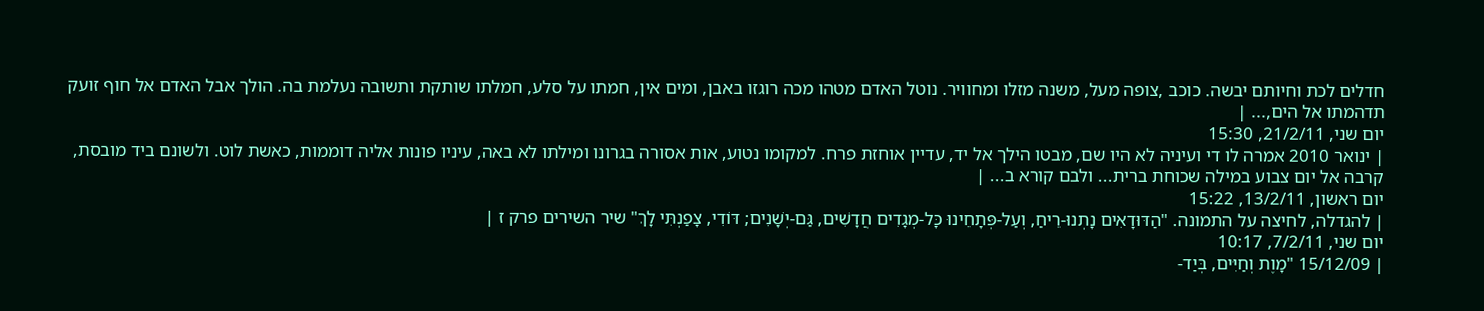חדלים לכת וחיותם יבשה. כוכב ,צופה מעל, משנה מזלו ומחוויר. נוטל האדם מטהו מכה רוגזו באבן, ומים אין, חמתו על סלע, חמלתו שותקת ותשובה נעלמת בה. הולך אבל האדם אל חוף זועק תדהמתו אל הים,... |
יום שני, 21/2/11, 15:30
| ינואר 2010 אמרה לו די ועיניה לא היו שם, מבטו הילך אל יד, עדיין אוחזת פרח. למקומו נטוע, אות אסורה בגרונו ומילתו לא באה, עיניו פונות אליה דוממות, כאשת לוט. ולשונם ביד מובסת, קרבה אל יום צבוע במילה שכוחת ברית... ולבם קורא ב... |
יום ראשון, 13/2/11, 15:22
| להגדלה, לחיצה על התמונה. "הַדּוּדָאִים נָתְנוּ-רֵיחַ, וְעַל-פְּתָחֵינוּ כָּל-מְגָדִים חֲדָשִׁים, גַּם-יְשָׁנִים; דּוֹדִי, צָפַנְתִּי לָךְ" שיר השירים פרק ז |
יום שני, 7/2/11, 10:17
| 15/12/09 "מָוֶת וְחַיִּים, בְּיַד-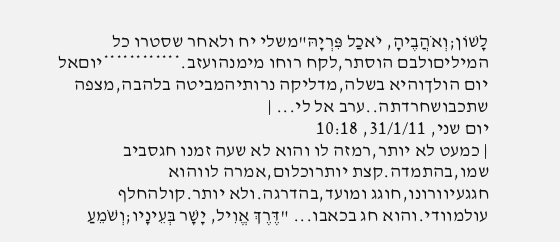לָשׁוֹן;וְאֹהֲבֶיהָ, יֹאכַל פִּרְיָהּ"משלי יח ולאחר שסטרו כל המיליםולבם הוסתר,לקח רוחו מימנהועזב.************יוםאל יום הולךוהיא בשלה,מדליקה נרותיהמביטה בלהבה,מצפה שתכבושחרדתה..ערב אל לי... |
יום שני, 31/1/11, 10:18
| כמעט לא יותר,רמזה לו והוא לא שעה זמנו חגסביב שמו,בהתמדה.קצת יותרוכלום,אמרה לווהוא חגגעיוורונו,חוגג ומועד,בהדרגה.ולא יותר.קולהחלף עולמוודי.והוא חג בכאבו... "דֶּרֶךְ אֱוִיל, יָשָׁר בְּעֵינָיו;וְשֹׁמֵעַ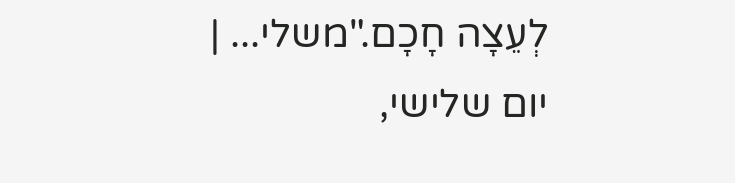לְעֵצָה חָכָם."משלי... |
יום שלישי,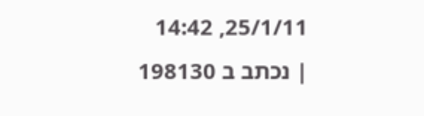25/1/11, 14:42
| נכתב ב 198130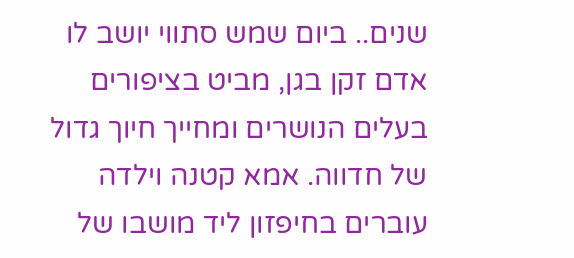שנים.. ביום שמש סתווי יושב לו אדם זקן בגן, מביט בציפורים בעלים הנושרים ומחייך חיוך גדול של חדווה. אמא קטנה וילדה עוברים בחיפזון ליד מושבו של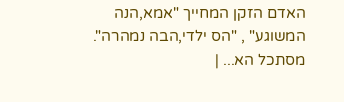האדם הזקן המחייך "אמא,הנה המשוגע" , "הס ילדי,הבה נמהרה". מסתכל הא... |